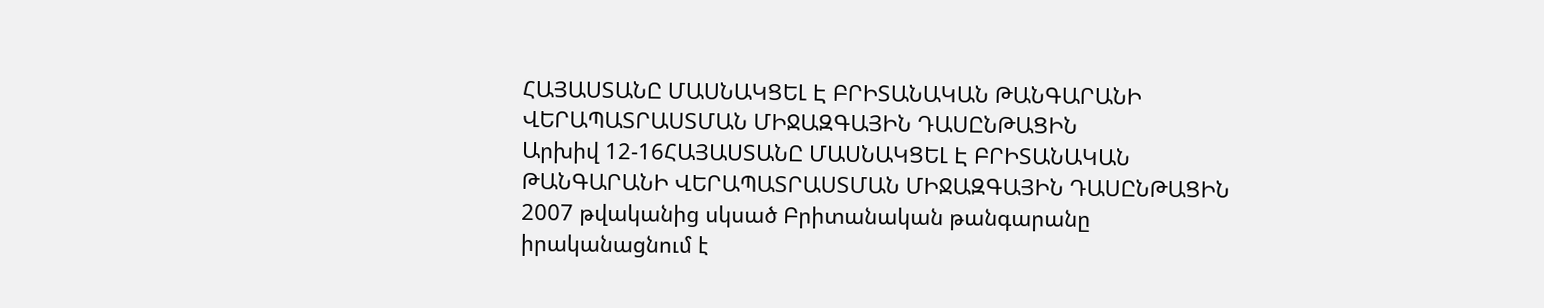ՀԱՅԱՍՏԱՆԸ ՄԱՍՆԱԿՑԵԼ Է ԲՐԻՏԱՆԱԿԱՆ ԹԱՆԳԱՐԱՆԻ ՎԵՐԱՊԱՏՐԱՍՏՄԱՆ ՄԻՋԱԶԳԱՅԻՆ ԴԱՍԸՆԹԱՑԻՆ
Արխիվ 12-16ՀԱՅԱՍՏԱՆԸ ՄԱՍՆԱԿՑԵԼ Է ԲՐԻՏԱՆԱԿԱՆ ԹԱՆԳԱՐԱՆԻ ՎԵՐԱՊԱՏՐԱՍՏՄԱՆ ՄԻՋԱԶԳԱՅԻՆ ԴԱՍԸՆԹԱՑԻՆ
2007 թվականից սկսած Բրիտանական թանգարանը իրականացնում է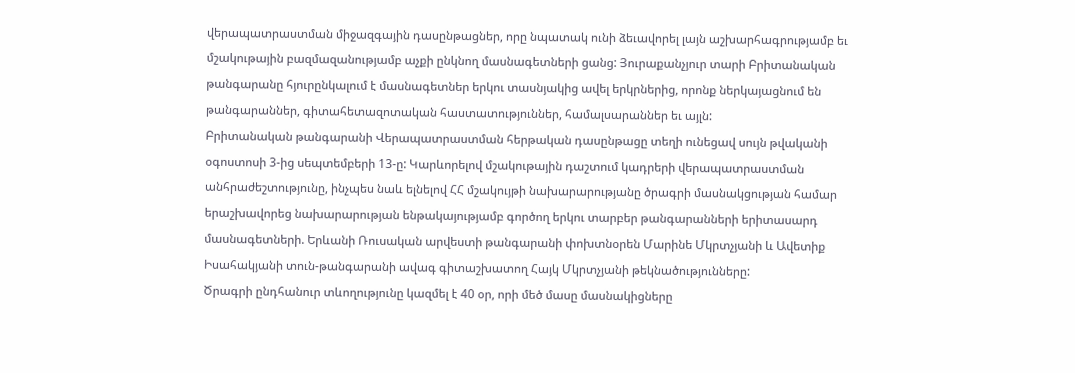վերապատրաստման միջազգային դասընթացներ, որը նպատակ ունի ձեւավորել լայն աշխարհագրությամբ եւ մշակութային բազմազանությամբ աչքի ընկնող մասնագետների ցանց: Յուրաքանչյուր տարի Բրիտանական թանգարանը հյուրընկալում է մասնագետներ երկու տասնյակից ավել երկրներից, որոնք ներկայացնում են թանգարաններ, գիտահետազոտական հաստատություններ, համալսարաններ եւ այլն:
Բրիտանական թանգարանի Վերապատրաստման հերթական դասընթացը տեղի ունեցավ սույն թվականի օգոստոսի 3-ից սեպտեմբերի 13-ը: Կարևորելով մշակութային դաշտում կադրերի վերապատրաստման անհրաժեշտությունը, ինչպես նաև ելնելով ՀՀ մշակույթի նախարարությանը ծրագրի մասնակցության համար երաշխավորեց նախարարության ենթակայությամբ գործող երկու տարբեր թանգարանների երիտասարդ մասնագետների. Երևանի Ռուսական արվեստի թանգարանի փոխտնօրեն Մարինե Մկրտչյանի և Ավետիք Իսահակյանի տուն-թանգարանի ավագ գիտաշխատող Հայկ Մկրտչյանի թեկնածությունները:
Ծրագրի ընդհանուր տևողությունը կազմել է 40 օր, որի մեծ մասը մասնակիցները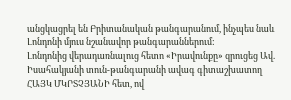անցկացրել են Բրիտանական թանգարանում, ինչպես նաև Լոնդոնի մյուս նշանավոր թանգարաններում:
Լոնդոնից վերադառնալուց հետո «Իրավունքը» զրուցեց Ավ. Իսահակյանի տուն-թանգարանի ավագ գիտաշխատող ՀԱՅԿ ՄԿՐՏՉՅԱՆԻ հետ, ով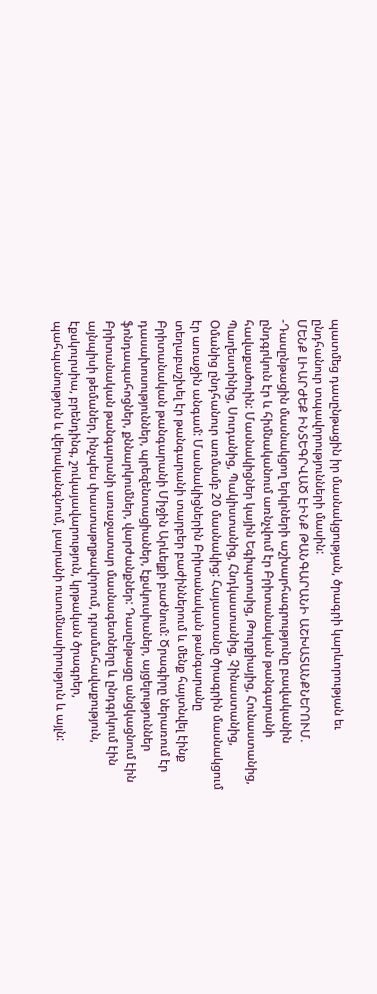պատմեց դասընթացին իր մասնակցության, ծրագրի կարևորության եւ ընդհանուր տպավորությունների մասին:
ՄԵՆՔ ԼԻԱՐԺԵՔ ԻՆՏԵԳՐՎԱԾ ԷԻՆՔ ԹԱՆԳԱՐԱՆԻ ԱՇԽԱՏԱՆՔՆԵՐՈՒՄ.
-Դասընթացին մասնակցող երկրների աշխարհագրությունը բավականին ընդգրկուն էր և հիմնականում առնչվում էր Բրիտանական թանգարանի հավաքածուին: Մասնակիցներ կային Եգիպտոսից, Թուրքիայից, Հունաստանից, Պաղեստինից, Սուդանից, Պակիստանից, Հնդկաստանից, Չինաստանից, Օմանից ընդհանուր առմամբ 20 մասնակից: Հայաստանը ծրագրին մասնակցում էր առաջին անգամ: Մասնակիցներին Բրիտանական թանգարանը տեղաբաշխել էր թանգարանի տարբեր բաժիններում և մենք հայտնվել էինք Բրիտանական թանգարանի Միջին Արևելքի բաժնում: Ծրագիրը ներառում էր դասախոսություններ, պրեզենտացիաներ, էքսկուսիաներ, այցելություններ ֆոնդապահոցներ, քննարկումներ, վարժանքներ: Դասընթացը անցկացնում էին Բրիտանական թանգարանի առաջատար մասնագետները և ընդգրկում էին այնպիսի թեմաներ, ինչպես փաստաթղթավորում, դրամահավաքություն, էքսկուրսիա, բրենդինգ, շուկայավարություն, կրթական ծրագրեր, պահպանություն և վերականգնում, լսարանի ուսումնասիրություն և այլն: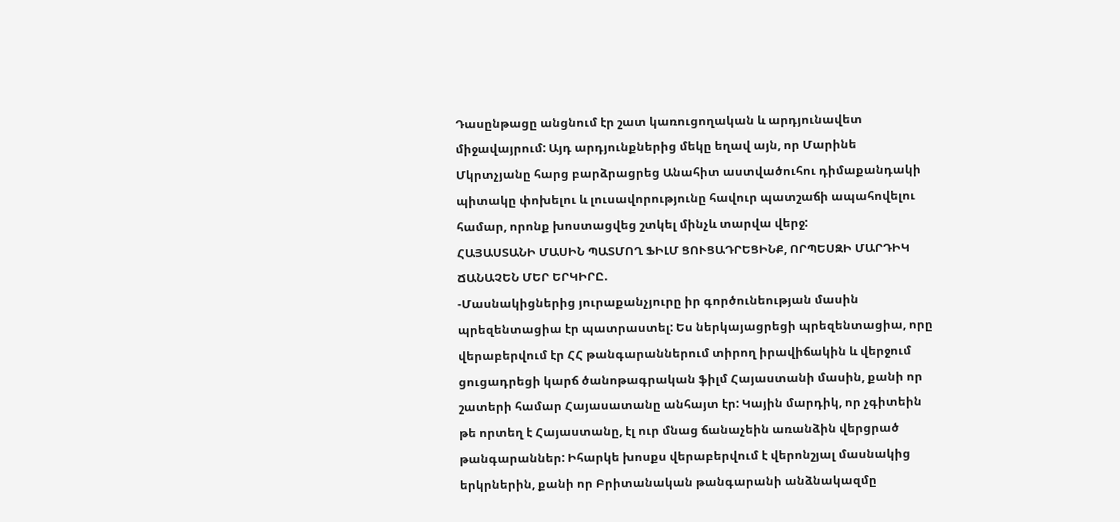Դասընթացը անցնում էր շատ կառուցողական և արդյունավետ միջավայրում: Այդ արդյունքներից մեկը եղավ այն, որ Մարինե Մկրտչյանը հարց բարձրացրեց Անահիտ աստվածուհու դիմաքանդակի պիտակը փոխելու և լուսավորությունը հավուր պատշաճի ապահովելու համար, որոնք խոստացվեց շտկել մինչև տարվա վերջ:
ՀԱՅԱՍՏԱՆԻ ՄԱՍԻՆ ՊԱՏՄՈՂ ՖԻԼՄ ՑՈՒՑԱԴՐԵՑԻՆՔ, ՈՐՊԵՍԶԻ ՄԱՐԴԻԿ ՃԱՆԱՉԵՆ ՄԵՐ ԵՐԿԻՐԸ.
-Մասնակիցներից յուրաքանչյուրը իր գործունեության մասին պրեզենտացիա էր պատրաստել: Ես ներկայացրեցի պրեզենտացիա, որը վերաբերվում էր ՀՀ թանգարաններում տիրող իրավիճակին և վերջում ցուցադրեցի կարճ ծանոթագրական ֆիլմ Հայաստանի մասին, քանի որ շատերի համար Հայասատանը անհայտ էր: Կային մարդիկ, որ չգիտեին թե որտեղ է Հայաստանը, էլ ուր մնաց ճանաչեին առանձին վերցրած թանգարաններ: Իհարկե խոսքս վերաբերվում է վերոնշյալ մասնակից երկրներին, քանի որ Բրիտանական թանգարանի անձնակազմը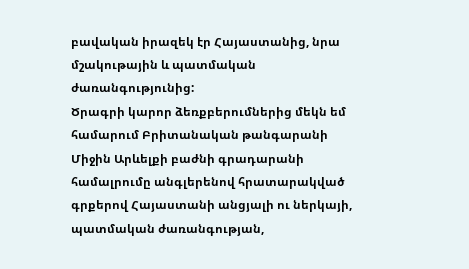բավական իրազեկ էր Հայաստանից, նրա մշակութային և պատմական ժառանգությունից:
Ծրագրի կարոր ձեռքբերումներից մեկն եմ համարում Բրիտանական թանգարանի Միջին Արևելքի բաժնի գրադարանի համալրումը անգլերենով հրատարակված գրքերով Հայաստանի անցյալի ու ներկայի, պատմական ժառանգության,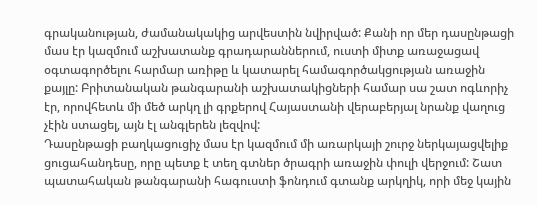գրականության, ժամանակակից արվեստին նվիրված: Քանի որ մեր դասընթացի մաս էր կազմում աշխատանք գրադարաններում, ուստի միտք առաջացավ օգտագործելու հարմար առիթը և կատարել համագործակցության առաջին քայլը: Բրիտանական թանգարանի աշխատակիցների համար սա շատ ոգևորիչ էր, որովհետև մի մեծ արկղ լի գրքերով Հայաստանի վերաբերյալ նրանք վաղուց չէին ստացել, այն էլ անգլերեն լեզվով:
Դասընթացի բաղկացուցիչ մաս էր կազմում մի առարկայի շուրջ ներկայացվելիք ցուցահանդեսը, որը պետք է տեղ գտներ ծրագրի առաջին փուլի վերջում: Շատ պատահական թանգարանի հագուստի ֆոնդում գտանք արկղիկ, որի մեջ կային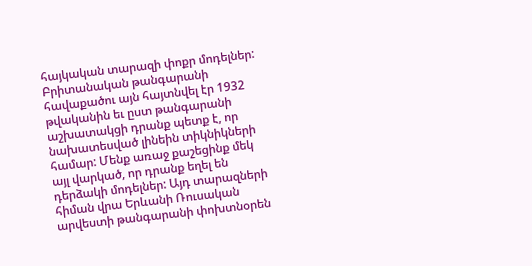հայկական տարազի փոքր մոդելներ: Բրիտանական թանգարանի հավաքածու այն հայտնվել էր 1932 թվականին եւ ըստ թանգարանի աշխատակցի դրանք պետք է, որ նախատեսված լինեին տիկնիկների համար: Մենք առաջ քաշեցինք մեկ այլ վարկած, որ դրանք եղել են դերձակի մոդելներ: Այդ տարազների հիման վրա Երևանի Ռուսական արվեստի թանգարանի փոխտնօրեն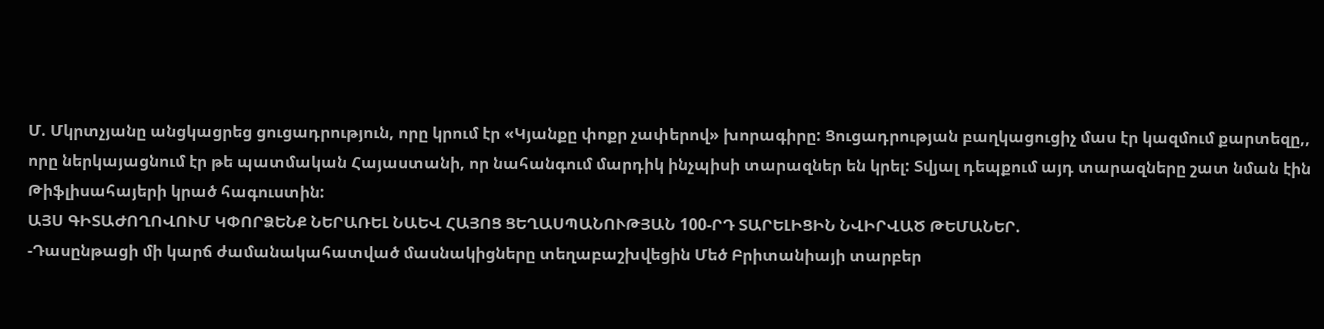Մ. Մկրտչյանը անցկացրեց ցուցադրություն, որը կրում էր «Կյանքը փոքր չափերով» խորագիրը: Ցուցադրության բաղկացուցիչ մաս էր կազմում քարտեզը,, որը ներկայացնում էր թե պատմական Հայաստանի, որ նահանգում մարդիկ ինչպիսի տարազներ են կրել: Տվյալ դեպքում այդ տարազները շատ նման էին Թիֆլիսահայերի կրած հագուստին:
ԱՅՍ ԳԻՏԱԺՈՂՈՎՈՒՄ ԿՓՈՐՁԵՆՔ ՆԵՐԱՌԵԼ ՆԱԵՎ ՀԱՅՈՑ ՑԵՂԱՍՊԱՆՈՒԹՅԱՆ 100-ՐԴ ՏԱՐԵԼԻՑԻՆ ՆՎԻՐՎԱԾ ԹԵՄԱՆԵՐ.
-Դասընթացի մի կարճ ժամանակահատված մասնակիցները տեղաբաշխվեցին Մեծ Բրիտանիայի տարբեր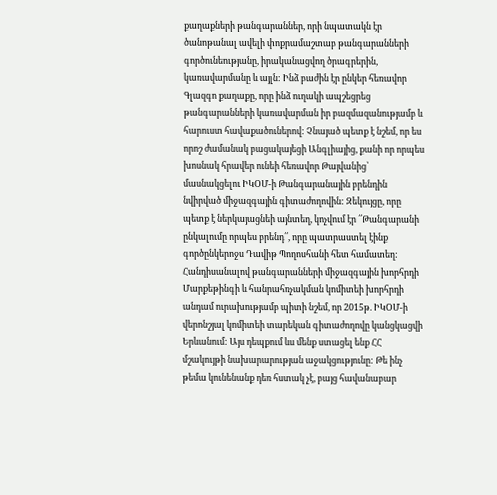քաղաքների թանգարաններ, որի նպատակն էր ծանոթանալ ավելի փոքրամաշտաբ թանգարանների գործունեությանը, իրականացվող ծրագրերին, կառավարմանը և այլն: Ինձ բաժին էր ընկեր հեռավոր Գլազգո քաղաքը, որը ինձ ուղակի ապշեցրեց թանգարանների կառավարման իր բազմազանությամբ և հարուստ հավաքածուներով: Չնայած պետք է նշեմ, որ ես որոշ ժամանակ բացակայեցի Անգլիայից, քանի որ որպես խոսնակ հրավեր ունեի հեռավոր Թայվանից՝ մասնակցելու ԻԿՕՄ-ի Թանգարանային բրենդին նվիրված միջազգային գիտաժողովին: Զեկույցը, որը պետք է ներկայացնեի այնտեղ, կոչվում էր ՛՛Թանգարանի ընկալումը որպես բրենդ՛՛, որը պատրաստել էինք գործընկերոջս Դավիթ Պողոսհանի հետ համատեղ: Հանդիսանալով թանգարանների միջազգային խորհրդի Մարքեթինգի և հանրահռչակման կոմիտեի խորհրդի անդամ ուրախությամբ պիտի նշեմ, որ 2015թ. ԻԿՕՄ-ի վերոնշյալ կոմիտեի տարեկան գիտաժողովը կանցկացվի Երևանում: Այս դեպքում ևս մենք ստացել ենք ՀՀ մշակույթի նախարարության աջակցությունը: Թե ինչ թեմա կունենանք դեռ հստակ չէ, բայց հավանաբար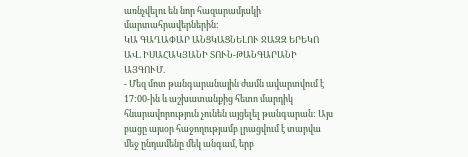առնչվելու են նոր հազարամյակի մարտահրավերներին:
ԿԱ ԳԱՂԱՓԱՐ ԱՆՑԿԱՑՆԵԼՈՒ ՋԱԶԶ ԵՐԵԿՈ ԱՎ. ԻՍԱՀԱԿՅԱՆԻ ՏՈՒՆ-ԹԱՆԳԱՐԱՆԻ ԱՅԳՈՒՄ.
- Մեզ մոտ թանգարանային ժամն ավարտվում է 17:00-ին և աշխատանքից հետո մարդիկ հնարավորություն չունեն այցելել թանգարան: Այս բացը այսօր հաջողությամբ լրացվում է տարվա մեջ ընդամենը մեկ անգամ, երբ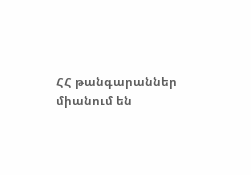ՀՀ թանգարաններ միանում են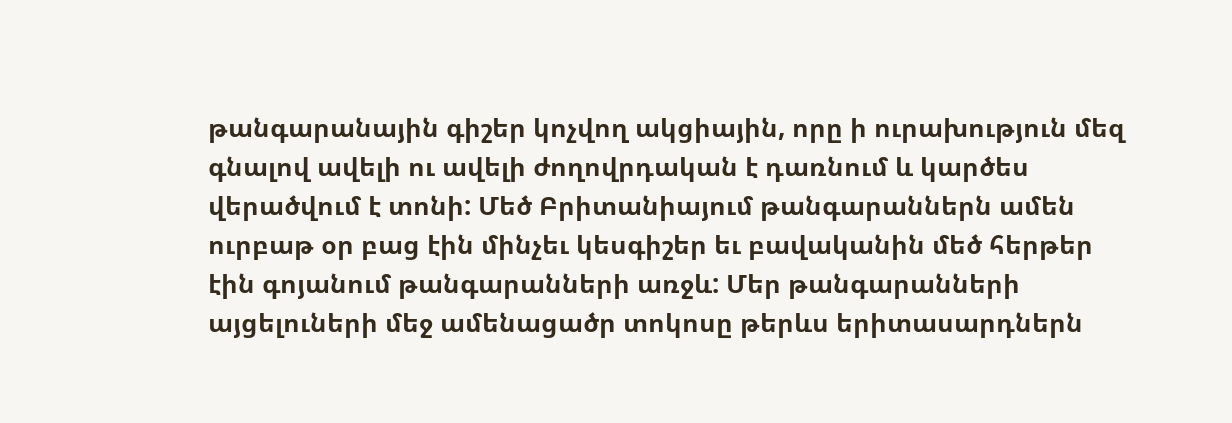թանգարանային գիշեր կոչվող ակցիային, որը ի ուրախություն մեզ գնալով ավելի ու ավելի ժողովրդական է դառնում և կարծես վերածվում է տոնի: Մեծ Բրիտանիայում թանգարաններն ամեն ուրբաթ օր բաց էին մինչեւ կեսգիշեր եւ բավականին մեծ հերթեր էին գոյանում թանգարանների առջև: Մեր թանգարանների այցելուների մեջ ամենացածր տոկոսը թերևս երիտասարդներն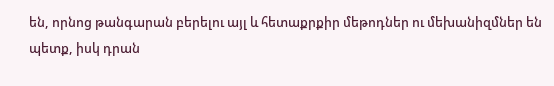են, որնոց թանգարան բերելու այլ և հետաքրքիր մեթոդներ ու մեխանիզմներ են պետք, իսկ դրան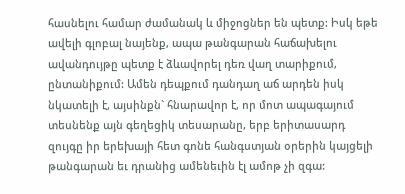հասնելու համար ժամանակ և միջոցներ են պետք: Իսկ եթե ավելի գլոբալ նայենք, ապա թանգարան հաճախելու ավանդույթը պետք է ձևավորել դեռ վաղ տարիքում, ընտանիքում: Ամեն դեպքում դանդաղ աճ արդեն իսկ նկատելի է, այսինքն` հնարավոր է, որ մոտ ապագայում տեսնենք այն գեղեցիկ տեսարանը, երբ երիտասարդ զույգը իր երեխայի հետ գոնե հանգստյան օրերին կայցելի թանգարան եւ դրանից ամենեւին էլ ամոթ չի զգա: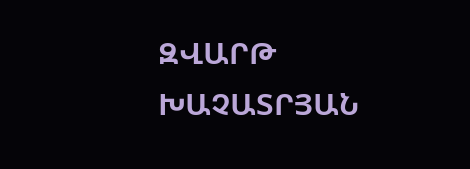ԶՎԱՐԹ ԽԱՉԱՏՐՅԱՆ